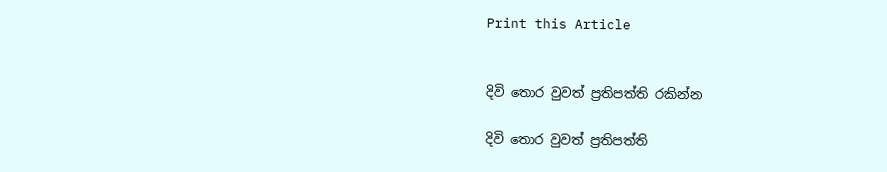Print this Article


දිවි තොර වුවත් ප්‍රතිපත්ති රකින්න

දිවි තොර වුවත් ප්‍රතිපත්ති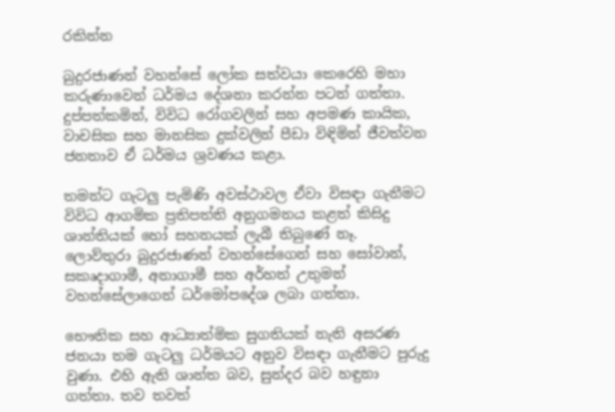රකින්න

බුදුරජාණන් වහන්සේ ලෝක සත්වයා කෙරෙහි මහා කරුණාවෙන් ධර්මය දේශනා කරන්න පටන් ගත්තා. දුප්පත්කමින්, විවිධ රෝගවලින් සහ අපමණ කායික, වාචසික සහ මානසික දුක්වලින් පීඩා විඳිමින් ජීවත්වන ජනතාව ඒ ධර්මය ශ්‍රවණය කළා.

තමන්ට ගැටලු පැමිණි අවස්ථාවල ඒවා විසඳා ගැනීමට විවිධ ආගමික ප්‍රතිපත්ති අනුගමනය කළත් කිසිදු ශාන්තියක් හෝ සහනයක් ලැබී තිබුණේ නෑ. ලොව්තුරා බුදුරජාණන් වහන්සේගෙන් සහ සෝවාන්, සකෘදාගාමී, අනාගාමී සහ අර්හත් උතුමන් වහන්සේලාගෙන් ධර්මෝපදේශ ලබා ගත්තා.

භෞතික සහ ආධ්‍යාත්මික සුගතියක් නැති අසරණ ජනයා තම ගැටලු ධර්මයට අනුව විසඳා ගැනීමට පුරුදු වුණා. එහි ඇති ශාන්ත බව, සුන්දර බව හඳුනා ගත්තා. තව තවත්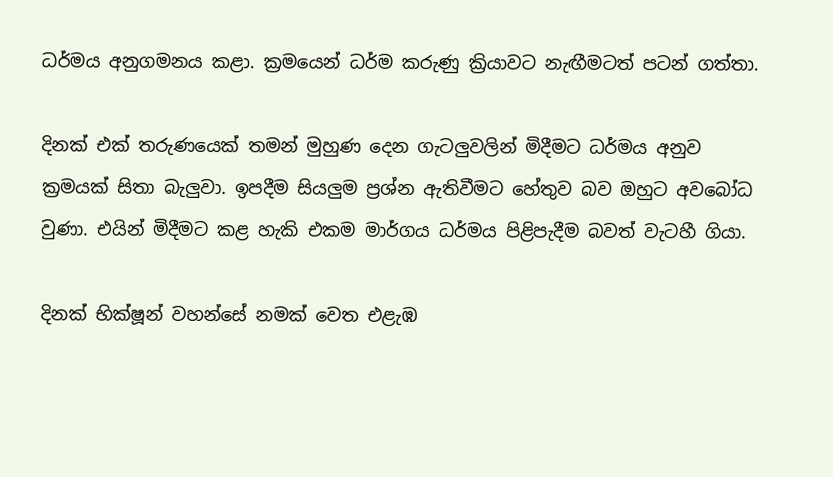ධර්මය අනුගමනය කළා. ක්‍රමයෙන් ධර්ම කරුණු ක්‍රියාවට නැඟීමටත් පටන් ගත්තා.

දිනක් එක් තරුණයෙක් තමන් මුහුණ දෙන ගැටලුවලින් මිදීමට ධර්මය අනුව ක්‍රමයක් සිතා බැලුවා. ඉපදීම සියලුම ප්‍රශ්න ඇතිවීමට හේතුව බව ඔහුට අවබෝධ වුණා. එයින් මිදීමට කළ හැකි එකම මාර්ගය ධර්මය පිළිපැදීම බවත් වැටහී ගියා.

දිනක් භික්ෂූන් වහන්සේ නමක් වෙත එළැඹ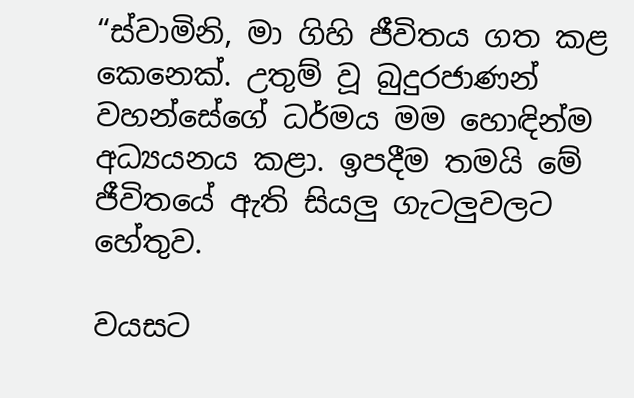“ස්වාමිනි, මා ගිහි ජීවිතය ගත කළ කෙනෙක්. උතුම් වූ බුදුරජාණන් වහන්සේගේ ධර්මය මම හොඳින්ම අධ්‍යයනය කළා. ඉපදීම තමයි මේ ජීවිතයේ ඇති සියලු ගැටලුවලට හේතුව.

වයසට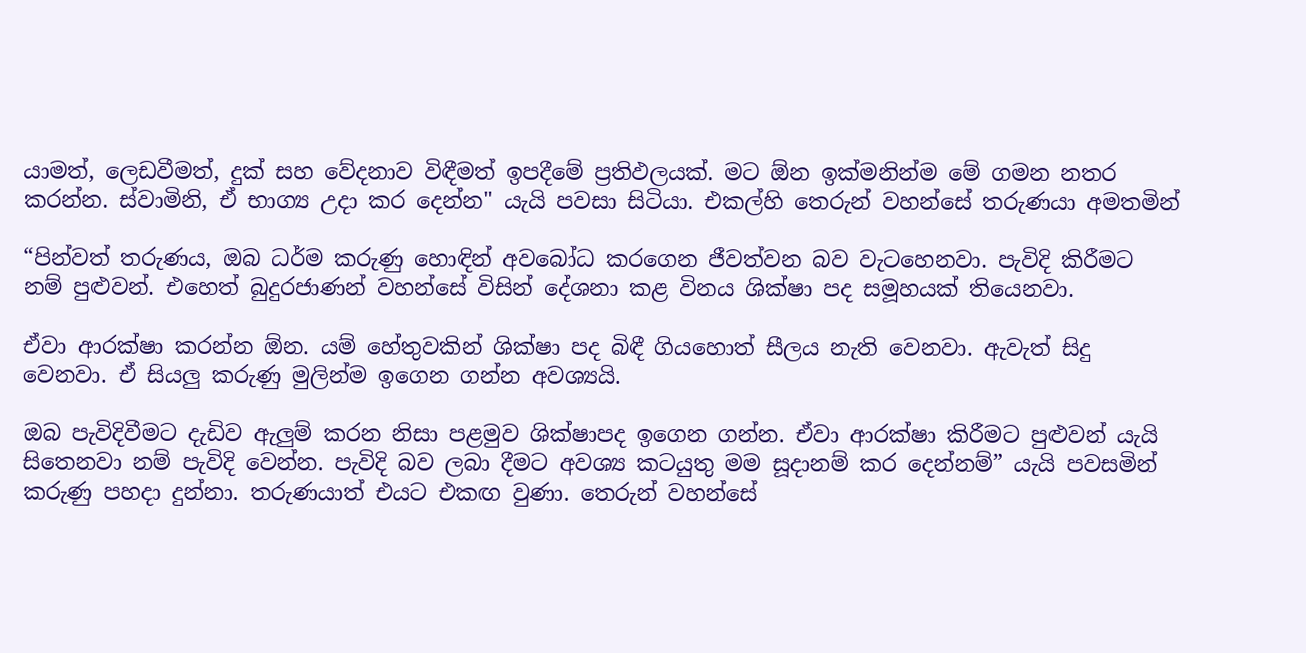යාමත්, ලෙඩවීමත්, දුක් සහ වේදනාව විඳීමත් ඉපදීමේ ප්‍රතිඵලයක්. මට ඕන ඉක්මනින්ම මේ ගමන නතර කරන්න. ස්වාමිනි, ඒ භාග්‍ය උදා කර දෙන්න" යැයි පවසා සිටියා. එකල්හි තෙරුන් වහන්සේ තරුණයා අමතමින්

“පින්වත් තරුණය, ඔබ ධර්ම කරුණු හොඳින් අවබෝධ කරගෙන ජීවත්වන බව වැටහෙනවා. පැවිදි කිරීමට නම් පුළුවන්. එහෙත් බුදුරජාණන් වහන්සේ විසින් දේශනා කළ විනය ශික්ෂා පද සමූහයක් තියෙනවා.

ඒවා ආරක්ෂා කරන්න ඕන. යම් හේතුවකින් ශික්ෂා පද බිඳී ගියහොත් සීලය නැති වෙනවා. ඇවැත් සිදු වෙනවා. ඒ සියලු කරුණු මුලින්ම ඉගෙන ගන්න අවශ්‍යයි.

ඔබ පැවිදිවීමට දැඩිව ඇලුම් කරන නිසා පළමුව ශික්ෂාපද ඉගෙන ගන්න. ඒවා ආරක්ෂා කිරීමට පුළුවන් යැයි සිතෙනවා නම් පැවිදි වෙන්න. පැවිදි බව ලබා දීමට අවශ්‍ය කටයුතු මම සූදානම් කර දෙන්නම්” යැයි පවසමින් කරුණු පහදා දුන්නා. තරුණයාත් එයට එකඟ වුණා. තෙරුන් වහන්සේ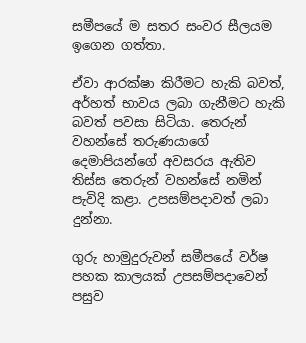සමීපයේ ම සතර සංවර සීලයම ඉගෙන ගත්තා.

ඒවා ආරක්ෂා කිරීමට හැකි බවත්, අර්හත් භාවය ලබා ගැනීමට හැකි බවත් පවසා සිටියා. තෙරුන් වහන්සේ තරුණයාගේ දෙමාපියන්ගේ අවසරය ඇතිව තිස්ස තෙරුන් වහන්සේ නමින් පැවිදි කළා. උපසම්පදාවත් ලබා දුන්නා.

ගුරු හාමුදුරුවන් සමීපයේ වර්ෂ පහක කාලයක් උපසම්පදාවෙන් පසුව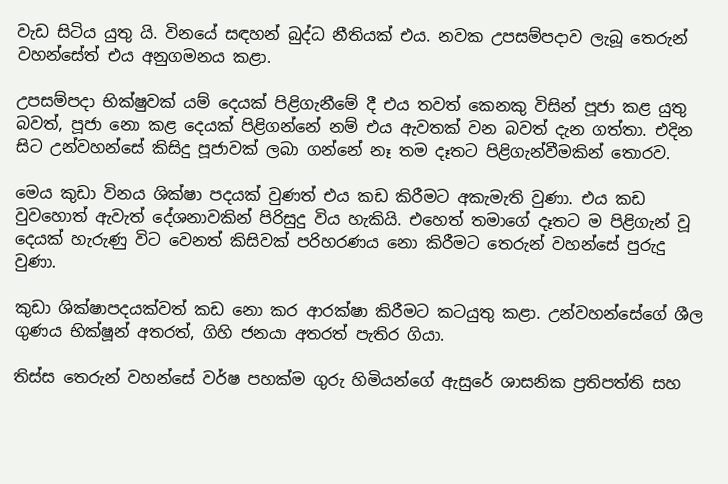වැඩ සිටිය යුතු යි. විනයේ සඳහන් බුද්ධ නීතියක් එය. නවක උපසම්පදාව ලැබූ තෙරුන් වහන්සේත් එය අනුගමනය කළා.

උපසම්පදා භික්ෂුවක් යම් දෙයක් පිළිගැනීමේ දී එය තවත් කෙනකු විසින් පූජා කළ යුතු බවත්, පූජා නො කළ දෙයක් පිළිගන්නේ නම් එය ඇවතක් වන බවත් දැන ගත්තා. එදින සිට උන්වහන්සේ කිසිදු පූජාවක් ලබා ගන්නේ නෑ තම දෑතට පිළිගැන්වීමකින් තොරව.

මෙය කුඩා විනය ශික්ෂා පදයක් වුණත් එය කඩ කිරීමට අකැමැති වුණා. එය කඩ වුවහොත් ඇවැත් දේශනාවකින් පිරිසුදු විය හැකියි. එහෙත් තමාගේ දෑතට ම පිළිගැන් වූ දෙයක් හැරුණු විට වෙනත් කිසිවක් පරිහරණය නො කිරීමට තෙරුන් වහන්සේ පුරුදු වුණා.

කුඩා ශික්ෂාපදයක්වත් කඩ නො කර ආරක්ෂා කිරීමට කටයුතු කළා. උන්වහන්සේගේ ශීල ගුණය භික්ෂූන් අතරත්, ගිහි ජනයා අතරත් පැතිර ගියා.

තිස්ස තෙරුන් වහන්සේ වර්ෂ පහක්ම ගුරු හිමියන්ගේ ඇසුරේ ශාසනික ප්‍රතිපත්ති සහ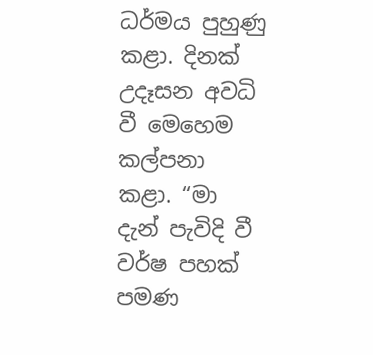ධර්මය පුහුණු කළා. දිනක් උදෑසන අවධි වී මෙහෙම කල්පනා කළා. “මා දැන් පැවිදි වී වර්ෂ පහක් පමණ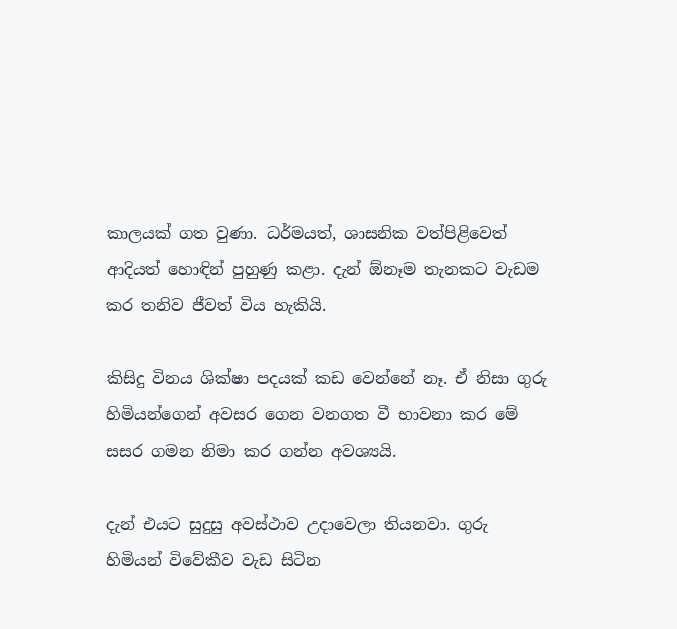කාලයක් ගත වුණා. ධර්මයත්, ශාසනික වත්පිළිවෙත් ආදියත් හොඳින් පුහුණු කළා. දැන් ඕනෑම තැනකට වැඩම කර තනිව ජීවත් විය හැකියි.

කිසිදු විනය ශික්ෂා පදයක් කඩ වෙන්නේ නෑ. ඒ නිසා ගුරු හිමියන්ගෙන් අවසර ගෙන වනගත වී භාවනා කර මේ සසර ගමන නිමා කර ගන්න අවශ්‍යයි.

දැන් එයට සුදුසු අවස්ථාව උදාවෙලා තියනවා. ගුරු හිමියන් විවේකීව වැඩ සිටින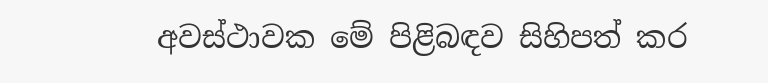අවස්ථාවක මේ පිළිබඳව සිහිපත් කර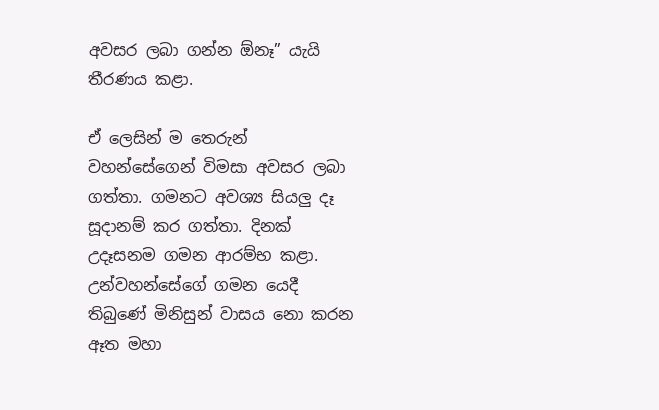අවසර ලබා ගන්න ඕනෑ” යැයි තීරණය කළා.

ඒ ලෙසින් ම තෙරුන් වහන්සේගෙන් විමසා අවසර ලබා ගත්තා. ගමනට අවශ්‍ය සියලු දෑ සූදානම් කර ගත්තා. දිනක් උදෑසනම ගමන ආරම්භ කළා. උන්වහන්සේගේ ගමන යෙදී තිබුණේ මිනිසුන් වාසය නො කරන ඈත මහා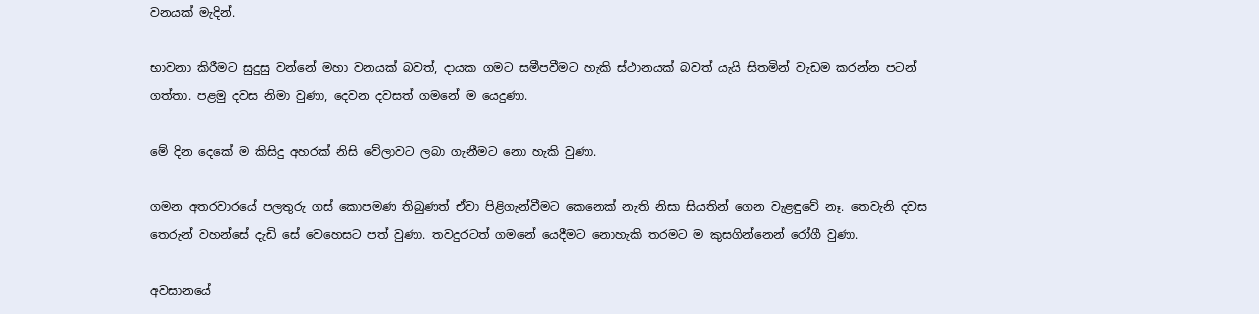වනයක් මැදින්.

භාවනා කිරීමට සුදුසු වන්නේ මහා වනයක් බවත්, දායක ගමට සමීපවීමට හැකි ස්ථානයක් බවත් යැයි සිතමින් වැඩම කරන්න පටන් ගත්තා. පළමු දවස නිමා වුණා, දෙවන දවසත් ගමනේ ම යෙදුණා.

මේ දින දෙකේ ම කිසිදු අහරක් නිසි වේලාවට ලබා ගැනීමට නො හැකි වුණා.

ගමන අතරවාරයේ පලතුරු ගස් කොපමණ තිබුණත් ඒවා පිළිගැන්වීමට කෙනෙක් නැති නිසා සියතින් ගෙන වැළඳුවේ නෑ. තෙවැනි දවස තෙරුන් වහන්සේ දැඩි සේ වෙහෙසට පත් වුණා. තවදුරටත් ගමනේ යෙදීමට නොහැකි තරමට ම කුසගින්නෙන් රෝගී වුණා.

අවසානයේ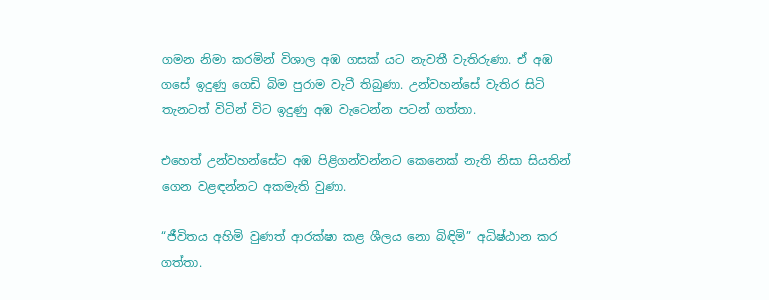ගමන නිමා කරමින් විශාල අඹ ගසක් යට නැවතී වැතිරුණා. ඒ අඹ ගසේ ඉදුණු ගෙඩි බිම පුරාම වැටී තිබුණා. උන්වහන්සේ වැතිර සිටි තැනටත් විටින් විට ඉදුණු අඹ වැටෙන්න පටන් ගත්තා.

එහෙත් උන්වහන්සේට අඹ පිළිගන්වන්නට කෙනෙක් නැති නිසා සියතින් ගෙන වළඳන්නට අකමැති වුණා.

“ජීවිතය අහිමි වුණත් ආරක්ෂා කළ ශීලය නො බිඳිමි” අධිෂ්ඨාන කර ගත්තා.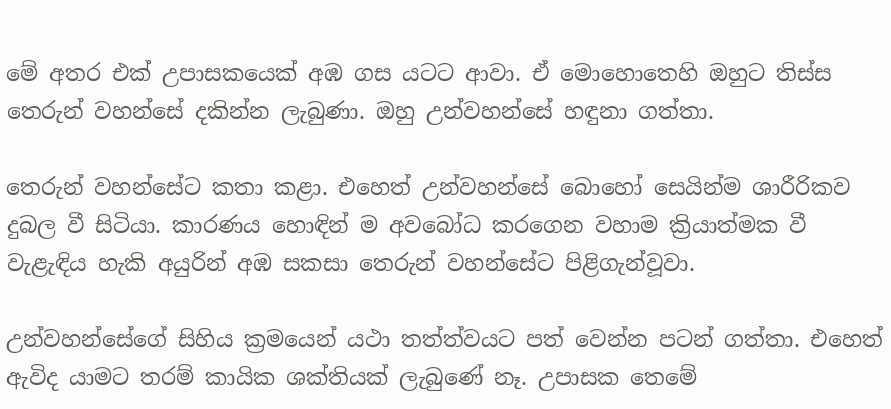මේ අතර එක් උපාසකයෙක් අඹ ගස යටට ආවා. ඒ මොහොතෙහි ඔහුට තිස්ස තෙරුන් වහන්සේ දකින්න ලැබුණා. ඔහු උන්වහන්සේ හඳුනා ගත්තා.

තෙරුන් වහන්සේට කතා කළා. එහෙත් උන්වහන්සේ බොහෝ සෙයින්ම ශාරීරිකව දුබල වී සිටියා. කාරණය හොඳින් ම අවබෝධ කරගෙන වහාම ක්‍රියාත්මක වී වැළැඳිය හැකි අයුරින් අඹ සකසා තෙරුන් වහන්සේට පිළිගැන්වූවා.

උන්වහන්සේගේ සිහිය ක්‍රමයෙන් යථා තත්ත්වයට පත් වෙන්න පටන් ගත්තා. එහෙත් ඇවිද යාමට තරම් කායික ශක්තියක් ලැබුණේ නෑ. උපාසක තෙමේ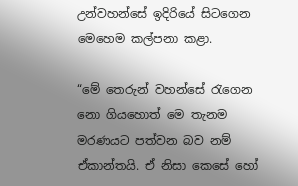උන්වහන්සේ ඉදිරියේ සිටගෙන මෙහෙම කල්පනා කළා.

“මේ තෙරුන් වහන්සේ රැගෙන නො ගියහොත් මෙ තැනම මරණයට පත්වන බව නම් ඒකාන්තයි. ඒ නිසා කෙසේ හෝ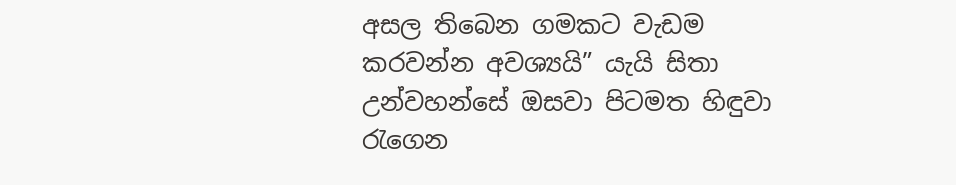අසල තිබෙන ගමකට වැඩම කරවන්න අවශ්‍යයි” යැයි සිතා උන්වහන්සේ ඔසවා පිටමත හිඳුවා රැගෙන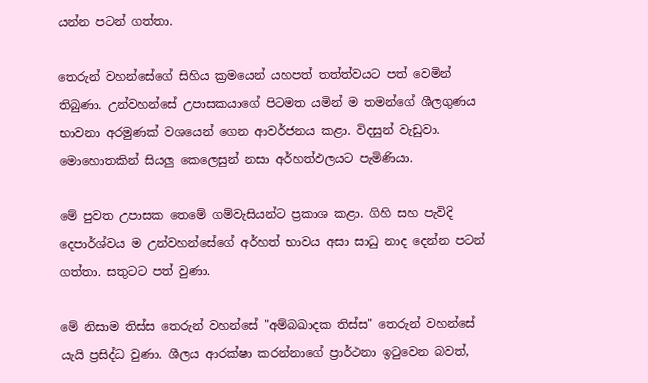යන්න පටන් ගත්තා.

තෙරුන් වහන්සේගේ සිහිය ක්‍රමයෙන් යහපත් තත්ත්වයට පත් වෙමින් තිබුණා. උන්වහන්සේ උපාසකයාගේ පිටමත යමින් ම තමන්ගේ ශීලගුණය භාවනා අරමුණක් වශයෙන් ගෙන ආවර්ජනය කළා. විදසුන් වැඩුවා. මොහොතකින් සියලු කෙලෙසුන් නසා අර්හත්ඵලයට පැමිණියා.

මේ පුවත උපාසක තෙමේ ගම්වැසියන්ට ප්‍රකාශ කළා. ගිහි සහ පැවිදි දෙපාර්ශ්වය ම උන්වහන්සේගේ අර්හත් භාවය අසා සාධු නාද දෙන්න පටන් ගත්තා. සතුටට පත් වුණා.

මේ නිසාම තිස්ස තෙරුන් වහන්සේ "අම්බඛාදක තිස්ස" තෙරුන් වහන්සේ යැයි ප්‍රසිද්ධ වුණා. ශීලය ආරක්ෂා කරන්නාගේ ප්‍රාර්ථනා ඉටුවෙන බවත්,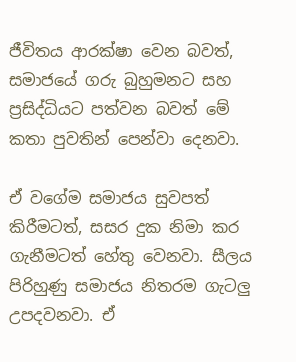ජීවිතය ආරක්ෂා වෙන බවත්, සමාජයේ ගරු බුහුමනට සහ ප්‍රසිද්ධියට පත්වන බවත් මේ කතා පුවතින් පෙන්වා දෙනවා.

ඒ වගේම සමාජය සුවපත් කිරීමටත්, සසර දුක නිමා කර ගැනීමටත් හේතු වෙනවා. සීලය පිරිහුණු සමාජය නිතරම ගැටලු උපදවනවා. ඒ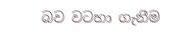බව වටහා ගැනීම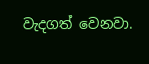වැදගත් වෙනවා.